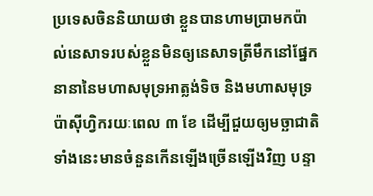ប្រទេសចិននិយាយថា ខ្លួនបានហាមប្រាមកប៉ាល់នេសាទរបស់ខ្លួនមិនឲ្យនេសាទត្រីមឹកនៅផ្នែកនានានៃមហាសមុទ្រអាត្លង់ទិច និងមហាសមុទ្រប៉ាស៊ីហ្វិករយៈពេល ៣ ខែ ដើម្បីជួយឲ្យមច្ឆាជាតិទាំងនេះមានចំនួនកើនឡើងច្រើនឡើងវិញ បន្ទា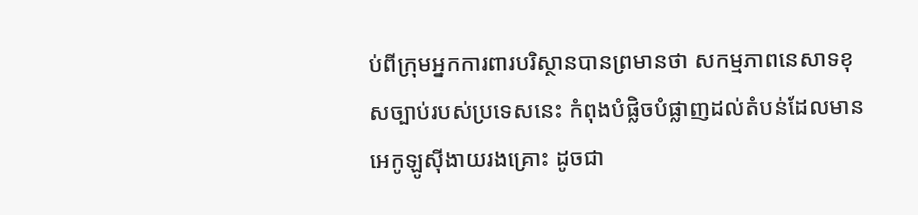ប់ពីក្រុមអ្នកការពារបរិស្ថានបានព្រមានថា សកម្មភាពនេសាទខុសច្បាប់របស់ប្រទេសនេះ កំពុងបំផ្លិចបំផ្លាញដល់តំបន់ដែលមានអេកូឡូស៊ីងាយរងគ្រោះ ដូចជា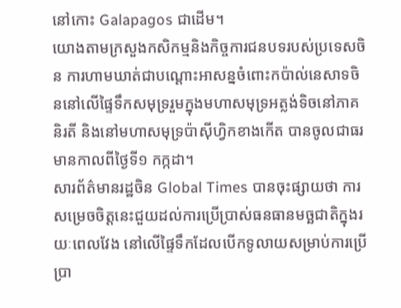នៅកោះ Galapagos ជាដើម។
យោងតាមក្រសួងកសិកម្មនិងកិច្ចការជនបទរបស់ប្រទេសចិន ការហាមឃាត់ជាបណ្ដោះអាសន្នចំពោះកប៉ាល់នេសាទចិននៅលើផ្ទៃទឹកសមុទ្ររួមក្នុងមហាសមុទ្រអត្លង់ទិចនៅភាគនិរតី និងនៅមហាសមុទ្រប៉ាស៊ីហ្វិកខាងកើត បានចូលជាធរមានកាលពីថ្ងៃទី១ កក្កដា។
សារព័ត៌មានរដ្ឋចិន Global Times បានចុះផ្សាយថា ការសម្រេចចិត្តនេះជួយដល់ការប្រើប្រាស់ធនធានមច្ឆជាតិក្នុងរយៈពេលវែង នៅលើផ្ទៃទឹកដែលបើកទូលាយសម្រាប់ការប្រើប្រា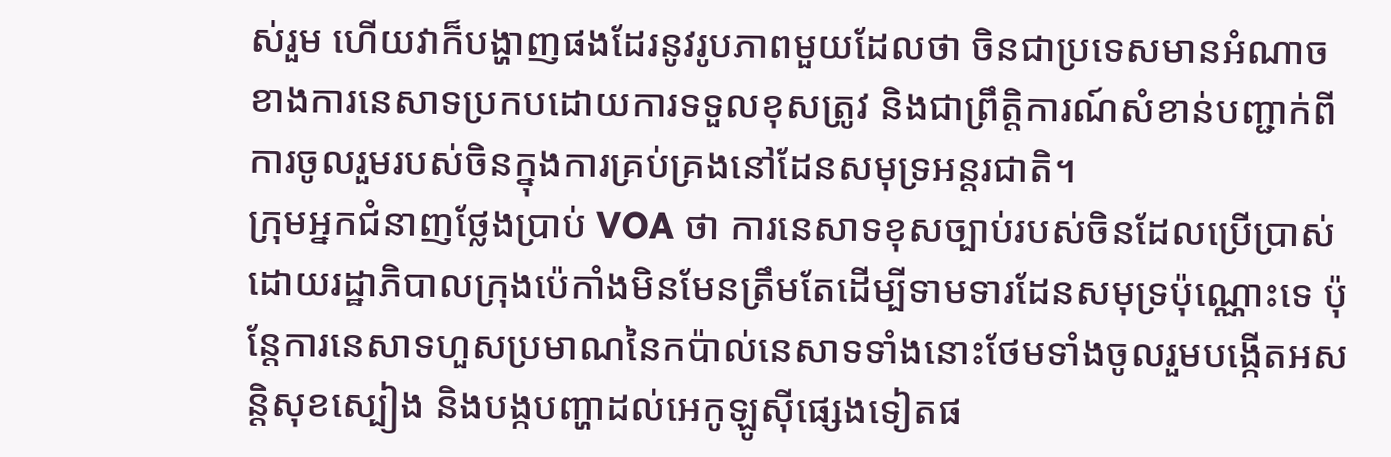ស់រួម ហើយវាក៏បង្ហាញផងដែរនូវរូបភាពមួយដែលថា ចិនជាប្រទេសមានអំណាចខាងការនេសាទប្រកបដោយការទទួលខុសត្រូវ និងជាព្រឹត្តិការណ៍សំខាន់បញ្ជាក់ពីការចូលរួមរបស់ចិនក្នុងការគ្រប់គ្រងនៅដែនសមុទ្រអន្តរជាតិ។
ក្រុមអ្នកជំនាញថ្លែងប្រាប់ VOA ថា ការនេសាទខុសច្បាប់របស់ចិនដែលប្រើប្រាស់ដោយរដ្ឋាភិបាលក្រុងប៉េកាំងមិនមែនត្រឹមតែដើម្បីទាមទារដែនសមុទ្រប៉ុណ្ណោះទេ ប៉ុន្តែការនេសាទហួសប្រមាណនៃកប៉ាល់នេសាទទាំងនោះថែមទាំងចូលរួមបង្កើតអសន្តិសុខស្បៀង និងបង្កបញ្ហាដល់អេកូឡូស៊ីផ្សេងទៀតផ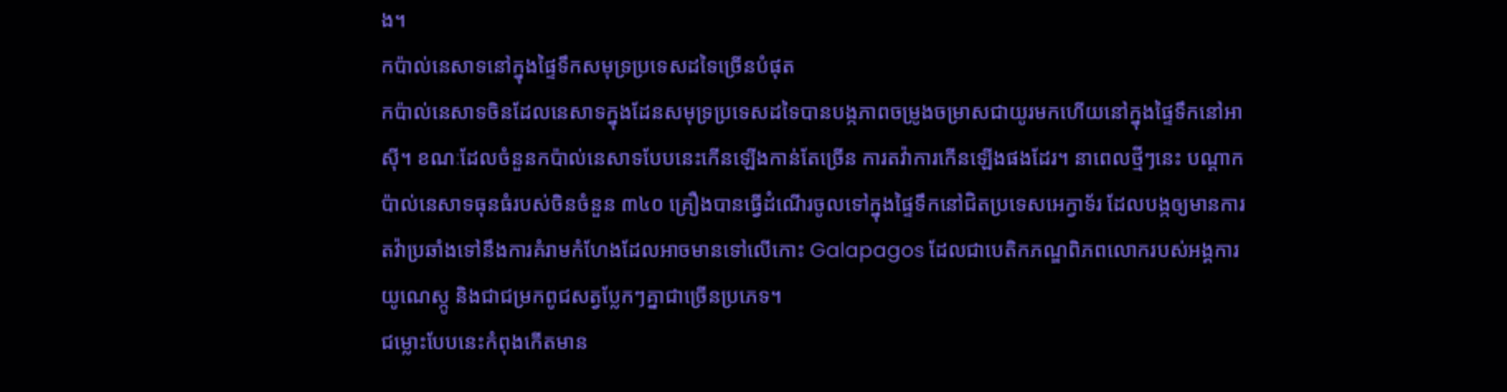ង។
កប៉ាល់នេសាទនៅក្នុងផ្ទៃទឹកសមុទ្រប្រទេសដទៃច្រើនបំផុត
កប៉ាល់នេសាទចិនដែលនេសាទក្នុងដែនសមុទ្រប្រទេសដទៃបានបង្កភាពចម្រូងចម្រាសជាយូរមកហើយនៅក្នុងផ្ទៃទឹកនៅអាស៊ី។ ខណៈដែលចំនួនកប៉ាល់នេសាទបែបនេះកើនឡើងកាន់តែច្រើន ការតវ៉ាការកើនឡើងផងដែរ។ នាពេលថ្មីៗនេះ បណ្ដាកប៉ាល់នេសាទធុនធំរបស់ចិនចំនួន ៣៤០ គ្រឿងបានធ្វើដំណើរចូលទៅក្នុងផ្ទៃទឹកនៅជិតប្រទេសអេក្វាទ័រ ដែលបង្កឲ្យមានការតវ៉ាប្រឆាំងទៅនឹងការគំរាមកំហែងដែលអាចមានទៅលើកោះ Galapagos ដែលជាបេតិកភណ្ឌពិភពលោករបស់អង្គការយូណេស្កូ និងជាជម្រកពូជសត្វប្លែកៗគ្នាជាច្រើនប្រភេទ។
ជម្លោះបែបនេះកំពុងកើតមាន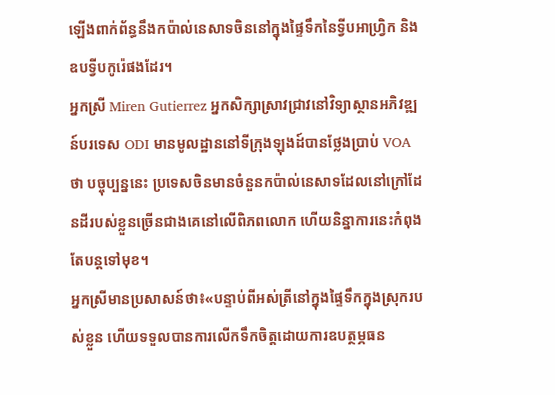ឡើងពាក់ព័ន្ធនឹងកប៉ាល់នេសាទចិននៅក្នុងផ្ទៃទឹកនៃទ្វីបអាហ្វ្រិក និងឧបទ្វីបកូរ៉េផងដែរ។
អ្នកស្រី Miren Gutierrez អ្នកសិក្សាស្រាវជ្រាវនៅវិទ្យាស្ថានអភិវឌ្ឍន៍បរទេស ODI មានមូលដ្ឋាននៅទីក្រុងឡុងដ៍បានថ្លែងប្រាប់ VOA ថា បច្ចុប្បន្ននេះ ប្រទេសចិនមានចំនួនកប៉ាល់នេសាទដែលនៅក្រៅដែនដីរបស់ខ្លួនច្រើនជាងគេនៅលើពិភពលោក ហើយនិន្នាការនេះកំពុងតែបន្តទៅមុខ។
អ្នកស្រីមានប្រសាសន៍ថា៖«បន្ទាប់ពីអស់ត្រីនៅក្នុងផ្ទៃទឹកក្នុងស្រុករបស់ខ្លួន ហើយទទួលបានការលើកទឹកចិត្តដោយការឧបត្ថម្ភធន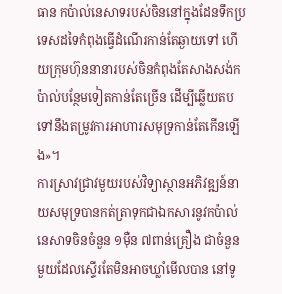ធាន កប៉ាល់នេសាទរបស់ចិននៅក្នុងដែនទឹកប្រទេសដទៃកំពុងធ្វើដំណើរកាន់តែឆ្ងាយទៅ ហើយក្រុមហ៊ុននានារបស់ចិនកំពុងតែសាងសង់កប៉ាល់បន្ថែមទៀតកាន់តែច្រើន ដើម្បីឆ្លើយតបទៅនឹងតម្រូវការអាហារសមុទ្រកាន់តែកើនឡើង»។
ការស្រាវជ្រាវមួយរបស់វិទ្យាស្ថានអភិវឌ្ឍន៍នាយសមុទ្របានកត់ត្រាទុកជាឯកសារនូវកប៉ាល់នេសាទចិនចំនួន ១ម៉ឺន ៧ពាន់គ្រឿង ជាចំនួនមួយដែលស្ទើរតែមិនអាចឃ្លាំមើលបាន នៅទូ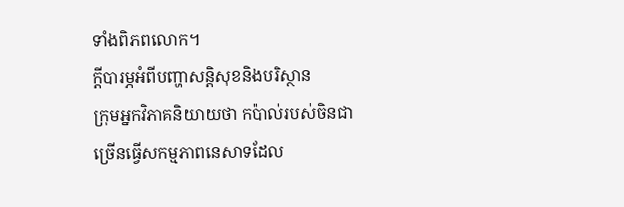ទាំងពិភពលោក។
ក្ដីបារម្ភអំពីបញ្ហាសន្តិសុខនិងបរិស្ថាន
ក្រុមអ្នកវិភាគនិយាយថា កប៉ាល់របស់ចិនជាច្រើនធ្វើសកម្មភាពនេសាទដែល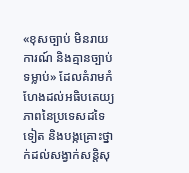«ខុសច្បាប់ មិនរាយការណ៍ និងគ្មានច្បាប់ទម្លាប់» ដែលគំរាមកំហែងដល់អធិបតេយ្យភាពនៃប្រទេសដទៃទៀត និងបង្កគ្រោះថ្នាក់ដល់សង្វាក់សន្តិសុ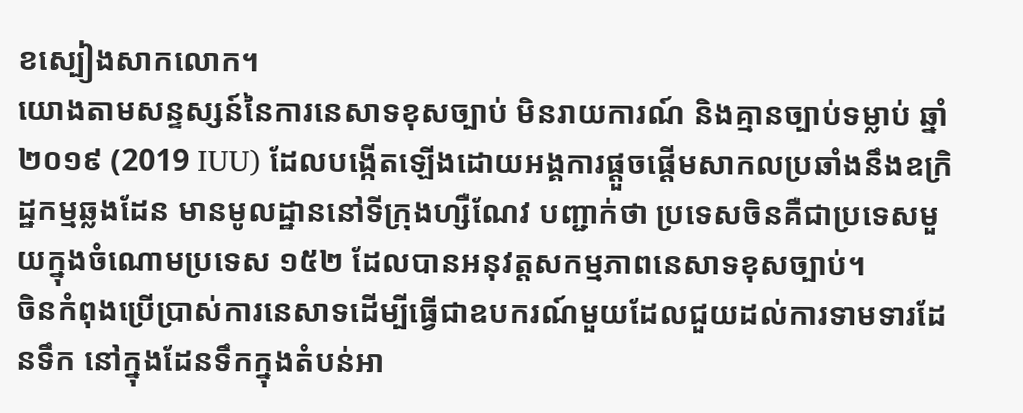ខស្បៀងសាកលោក។
យោងតាមសន្ទស្សន៍នៃការនេសាទខុសច្បាប់ មិនរាយការណ៍ និងគ្មានច្បាប់ទម្លាប់ ឆ្នាំ ២០១៩ (2019 IUU) ដែលបង្កើតឡើងដោយអង្គការផ្ដួចផ្ដើមសាកលប្រឆាំងនឹងឧក្រិដ្ឋកម្មឆ្លងដែន មានមូលដ្ឋាននៅទីក្រុងហ្សឺណែវ បញ្ជាក់ថា ប្រទេសចិនគឺជាប្រទេសមួយក្នុងចំណោមប្រទេស ១៥២ ដែលបានអនុវត្តសកម្មភាពនេសាទខុសច្បាប់។
ចិនកំពុងប្រើប្រាស់ការនេសាទដើម្បីធ្វើជាឧបករណ៍មួយដែលជួយដល់ការទាមទារដែនទឹក នៅក្នុងដែនទឹកក្នុងតំបន់អា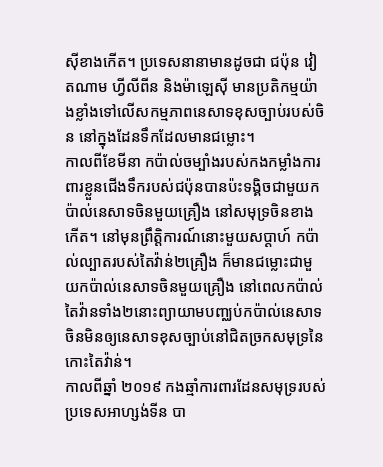ស៊ីខាងកើត។ ប្រទេសនានាមានដូចជា ជប៉ុន វៀតណាម ហ្វីលីពីន និងម៉ាឡេស៊ី មានប្រតិកម្មយ៉ាងខ្លាំងទៅលើសកម្មភាពនេសាទខុសច្បាប់របស់ចិន នៅក្នុងដែនទឹកដែលមានជម្លោះ។
កាលពីខែមីនា កប៉ាល់ចម្បាំងរបស់កងកម្លាំងការពារខ្លួនជើងទឹករបស់ជប៉ុនបានប៉ះទង្គិចជាមួយកប៉ាល់នេសាទចិនមួយគ្រឿង នៅសមុទ្រចិនខាងកើត។ នៅមុនព្រឹត្តិការណ៍នោះមួយសប្ដាហ៍ កប៉ាល់ល្បាតរបស់តៃវ៉ាន់២គ្រឿង ក៏មានជម្លោះជាមួយកប៉ាល់នេសាទចិនមួយគ្រឿង នៅពេលកប៉ាល់តៃវ៉ានទាំង២នោះព្យាយាមបញ្ឈប់កប៉ាល់នេសាទចិនមិនឲ្យនេសាទខុសច្បាប់នៅជិតច្រកសមុទ្រនៃកោះតៃវ៉ាន់។
កាលពីឆ្នាំ ២០១៩ កងឆ្មាំការពារដែនសមុទ្ររបស់ប្រទេសអាហ្សង់ទីន បា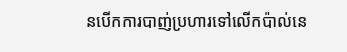នបើកការបាញ់ប្រហារទៅលើកប៉ាល់នេ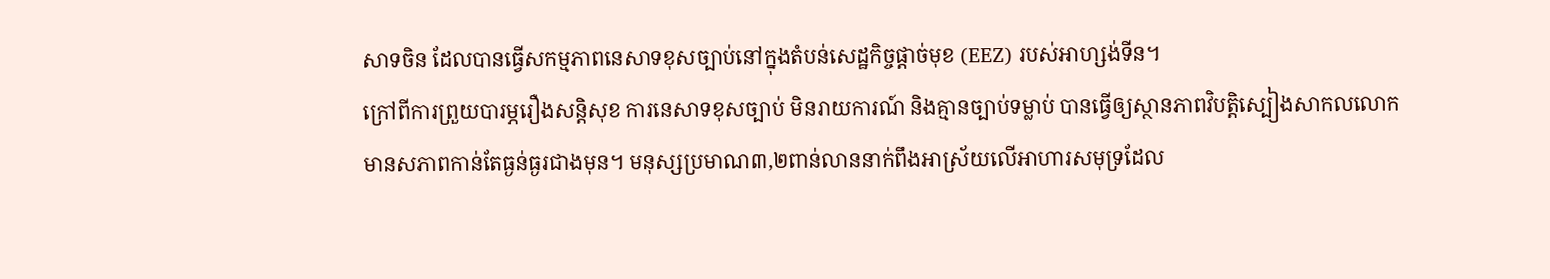សាទចិន ដែលបានធ្វើសកម្មភាពនេសាទខុសច្បាប់នៅក្នុងតំបន់សេដ្ឋកិច្ចផ្ដាច់មុខ (EEZ) របស់អាហ្សង់ទីន។
ក្រៅពីការព្រួយបារម្ភរឿងសន្តិសុខ ការនេសាទខុសច្បាប់ មិនរាយការណ៍ និងគ្មានច្បាប់ទម្លាប់ បានធ្វើឲ្យស្ថានភាពវិបត្តិស្បៀងសាកលលោកមានសភាពកាន់តែធ្ងន់ធ្ងរជាងមុន។ មនុស្សប្រមាណ៣,២ពាន់លាននាក់ពឹងអាស្រ័យលើអាហារសមុទ្រដែល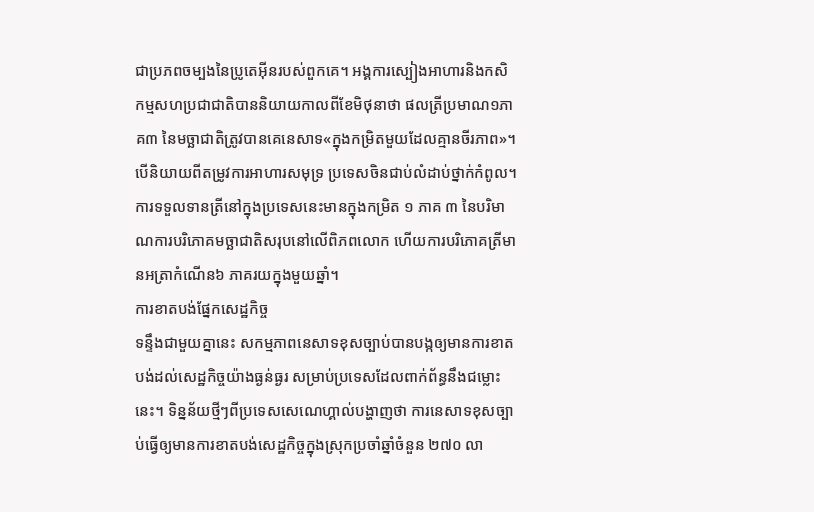ជាប្រភពចម្បងនៃប្រូតេអ៊ីនរបស់ពួកគេ។ អង្គការស្បៀងអាហារនិងកសិកម្មសហប្រជាជាតិបាននិយាយកាលពីខែមិថុនាថា ផលត្រីប្រមាណ១ភាគ៣ នៃមច្ឆាជាតិត្រូវបានគេនេសាទ«ក្នុងកម្រិតមួយដែលគ្មានចីរភាព»។
បើនិយាយពីតម្រូវការអាហារសមុទ្រ ប្រទេសចិនជាប់លំដាប់ថ្នាក់កំពូល។ ការទទួលទានត្រីនៅក្នុងប្រទេសនេះមានក្នុងកម្រិត ១ ភាគ ៣ នៃបរិមាណការបរិភោគមច្ឆាជាតិសរុបនៅលើពិភពលោក ហើយការបរិភោគត្រីមានអត្រាកំណើន៦ ភាគរយក្នុងមួយឆ្នាំ។
ការខាតបង់ផ្នែកសេដ្ឋកិច្ច
ទន្ទឹងជាមួយគ្នានេះ សកម្មភាពនេសាទខុសច្បាប់បានបង្កឲ្យមានការខាតបង់ដល់សេដ្ឋកិច្ចយ៉ាងធ្ងន់ធ្ងរ សម្រាប់ប្រទេសដែលពាក់ព័ន្ធនឹងជម្លោះនេះ។ ទិន្នន័យថ្មីៗពីប្រទេសសេណេហ្គាល់បង្ហាញថា ការនេសាទខុសច្បាប់ធ្វើឲ្យមានការខាតបង់សេដ្ឋកិច្ចក្នុងស្រុកប្រចាំឆ្នាំចំនួន ២៧០ លា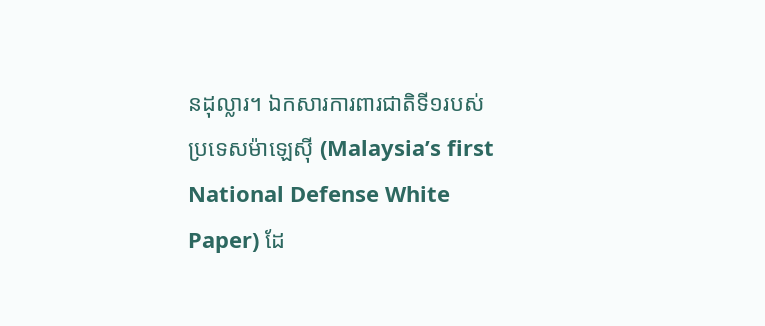នដុល្លារ។ ឯកសារការពារជាតិទី១របស់ប្រទេសម៉ាឡេស៊ី (Malaysia’s first National Defense White Paper) ដែ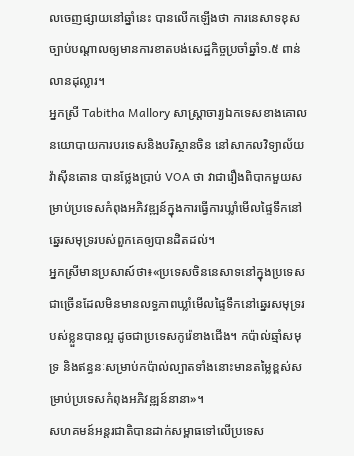លចេញផ្សាយនៅឆ្នាំនេះ បានលើកឡើងថា ការនេសាទខុសច្បាប់បណ្ដាលឲ្យមានការខាតបង់សេដ្ឋកិច្ចប្រចាំឆ្នាំ១.៥ ពាន់លានដុល្លារ។
អ្នកស្រី Tabitha Mallory សាស្ត្រាចារ្យឯកទេសខាងគោលនយោបាយការបរទេសនិងបរិស្ថានចិន នៅសាកលវិទ្យាល័យវ៉ាស៊ីនតោន បានថ្លែងប្រាប់ VOA ថា វាជារឿងពិបាកមួយសម្រាប់ប្រទេសកំពុងអភិវឌ្ឍន៍ក្នុងការធ្វើការឃ្លាំមើលផ្ទៃទឹកនៅឆ្នេរសមុទ្ររបស់ពួកគេឲ្យបានដិតដល់។
អ្នកស្រីមានប្រសាស៍ថា៖«ប្រទេសចិននេសាទនៅក្នុងប្រទេសជាច្រើនដែលមិនមានលទ្ធភាពឃ្លាំមើលផ្ទៃទឹកនៅឆ្នេរសមុទ្ររបស់ខ្លួនបានល្អ ដូចជាប្រទេសកូរ៉េខាងជើង។ កប៉ាល់ឆ្មាំសមុទ្រ និងឥន្ធនៈសម្រាប់កប៉ាល់ល្បាតទាំងនោះមានតម្លៃខ្ពស់សម្រាប់ប្រទេសកំពុងអភិវឌ្ឍន៍នានា»។
សហគមន៍អន្តរជាតិបានដាក់សម្ពាធទៅលើប្រទេស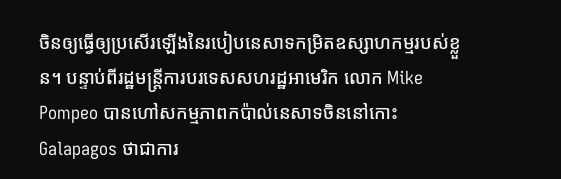ចិនឲ្យធ្វើឲ្យប្រសើរឡើងនៃរបៀបនេសាទកម្រិតឧស្សាហកម្មរបស់ខ្លួន។ បន្ទាប់ពីរដ្ឋមន្ត្រីការបរទេសសហរដ្ឋអាមេរិក លោក Mike Pompeo បានហៅសកម្មភាពកប៉ាល់នេសាទចិននៅកោះ Galapagos ថាជាការ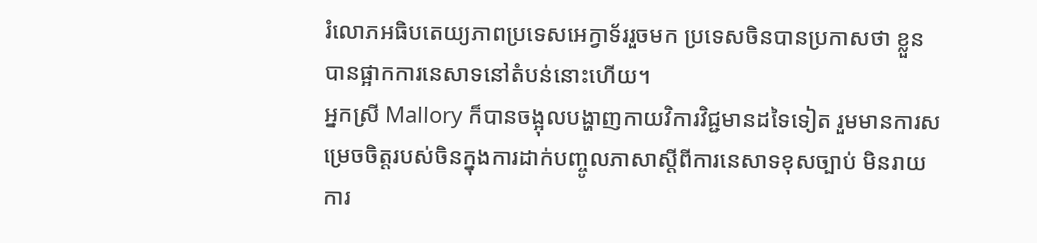រំលោភអធិបតេយ្យភាពប្រទេសអេក្វាទ័ររួចមក ប្រទេសចិនបានប្រកាសថា ខ្លួនបានផ្អាកការនេសាទនៅតំបន់នោះហើយ។
អ្នកស្រី Mallory ក៏បានចង្អុលបង្ហាញកាយវិការវិជ្ជមានដទៃទៀត រួមមានការសម្រេចចិត្តរបស់ចិនក្នុងការដាក់បញ្ចូលភាសាស្ដីពីការនេសាទខុសច្បាប់ មិនរាយការ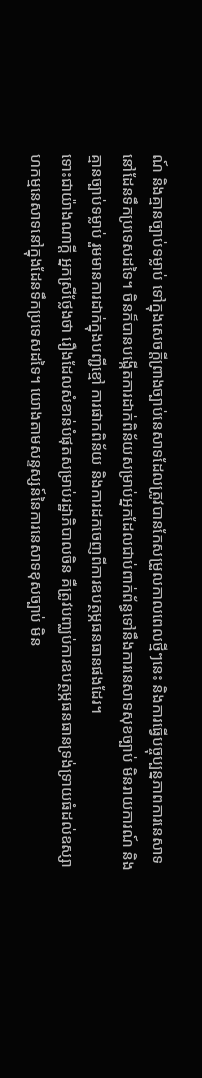ណ៍ និងគ្មានច្បាប់ទម្លាប់ ទៅក្នុងសេចក្ដីព្រាងច្បាប់នេសាទដែលត្រូវបានកែសម្រួលកាលពេលថ្មីៗនេះ និងការធ្វើបច្ចុប្បន្នភាពការនេសាទនៅដែនទឹកប្រទេសដទៃ។ ចិនក៏បានបង្កើតការដាក់ពិន័យសម្រាប់អ្នកដែលជាប់ពាក់ព័ន្ធទៅនឹងការនេសាទសុខច្បាប់ មិនរាយការណ៍ និងគ្មានច្បាប់ទម្លាប់ រួមមានការដាក់ក្នុងបញ្ជីខ្មៅ ការផាកពិន័យ និងការដកចេញពីការឧបត្ថម្ភធនធានផងដែរ។
ទោះជាយ៉ាងណាក្ដី អ្នកស្រីថ្លែងថា រឿងដែលសំខាន់បំផុតសម្រាប់រដ្ឋាភិបាលចិន គឺត្រូវបញ្ឈប់ការឧបត្ថម្ភធនធានទ្រង់ទ្រាយធំដល់ឧស្សាហកម្មនេសាទនៅក្នុងដែនទឹកប្រទេសដទៃ។ យោងតាមសន្ទស្សន៍នៃការនេសាទខុសច្បាប់ មិន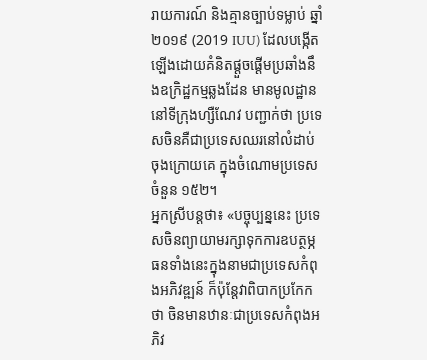រាយការណ៍ និងគ្មានច្បាប់ទម្លាប់ ឆ្នាំ ២០១៩ (2019 IUU) ដែលបង្កើតឡើងដោយគំនិតផ្ដួចផ្ដើមប្រឆាំងនឹងឧក្រិដ្ឋកម្មឆ្លងដែន មានមូលដ្ឋាននៅទីក្រុងហ្សឺណែវ បញ្ជាក់ថា ប្រទេសចិនគឺជាប្រទេសឈរនៅលំដាប់ចុងក្រោយគេ ក្នុងចំណោមប្រទេសចំនួន ១៥២។
អ្នកស្រីបន្តថា៖ «បច្ចុប្បន្ននេះ ប្រទេសចិនព្យាយាមរក្សាទុកការឧបត្ថម្ភធនទាំងនេះក្នុងនាមជាប្រទេសកំពុងអភិវឌ្ឍន៍ ក៏ប៉ុន្តែវាពិបាកប្រកែកថា ចិនមានឋានៈជាប្រទេសកំពុងអភិវ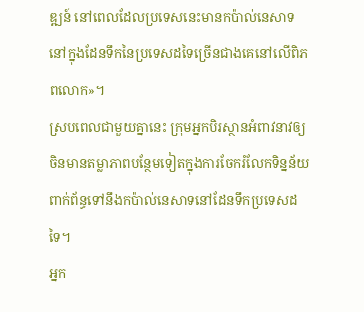ឌ្ឍន៍ នៅពេលដែលប្រទេសនេះមានកប៉ាល់នេសាទនៅក្នុងដែនទឹកនៃប្រទេសដទៃច្រើនជាងគេនៅលើពិភពលោក»។
ស្របពេលជាមួយគ្នានេះ ក្រុមអ្នកបិរស្ថានអំពាវនាវឲ្យចិនមានតម្លាភាពបន្ថែមទៀតក្នុងការចែករំលែកទិន្នន័យពាក់ព័ន្ធទៅនឹងកប៉ាល់នេសាទនៅដែនទឹកប្រទេសដទៃ។
អ្នក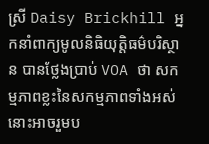ស្រី Daisy Brickhill អ្នកនាំពាក្យមូលនិធិយុត្តិធម៌បរិស្ថាន បានថ្លែងប្រាប់ VOA ថា សកម្មភាពខ្លះនៃសកម្មភាពទាំងអស់នោះអាចរួមប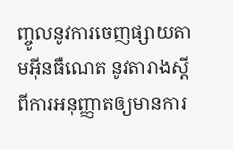ញ្ចូលនូវការចេញផ្សាយតាមអ៊ីនធឺណេត នូវតារាងស្ដីពីការអនុញ្ញាតឲ្យមានការ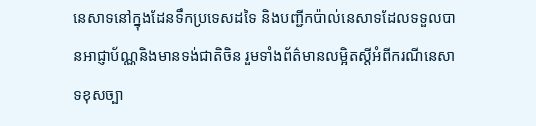នេសាទនៅក្នុងដែនទឹកប្រទេសដទៃ និងបញ្ជីកប៉ាល់នេសាទដែលទទួលបានអាជ្ញាប័ណ្ណនិងមានទង់ជាតិចិន រួមទាំងព័ត៌មានលម្អិតស្ដីអំពីករណីនេសាទខុសច្បា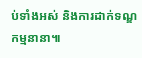ប់ទាំងអស់ និងការដាក់ទណ្ឌកម្មនានា៕